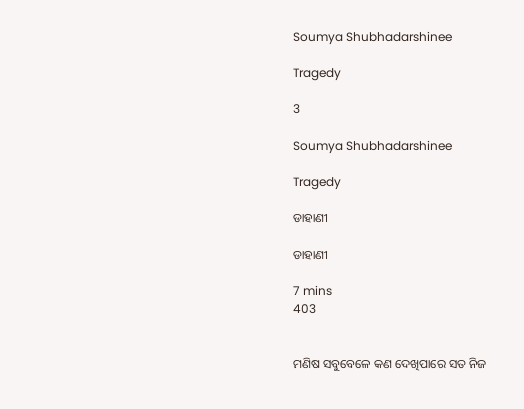Soumya Shubhadarshinee

Tragedy

3

Soumya Shubhadarshinee

Tragedy

ଡାହାଣୀ

ଡାହାଣୀ

7 mins
403


ମଣିଷ ସବୁବେଳେ କଣ ଦେଖିପାରେ ସତ ନିଜ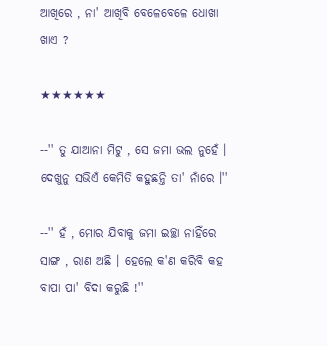ଆଖିରେ , ନା' ଆଖିବି ବେଳେବେଳେ ଧୋଖା ଖାଏ ?

★★★★★★

--'' ତୁ ଯାଆନା ମିଟୁ , ସେ ଜମା ଭଲ ନୁହେଁ । ଦେଖୁନୁ ସଭିଏଁ କେମିତି କହୁଛନ୍ତି ତା' ନାଁରେ ।''

--'' ହଁ , ମୋର ଯିବାକୁ ଜମା ଇଚ୍ଛା ନାହିଁରେ ସାଙ୍ଗ , ରାଣ ଅଛି । ହେଲେ କ'ଣ କରିବି କହ ବାପା ପା' ବିଦା କରୁଛି !''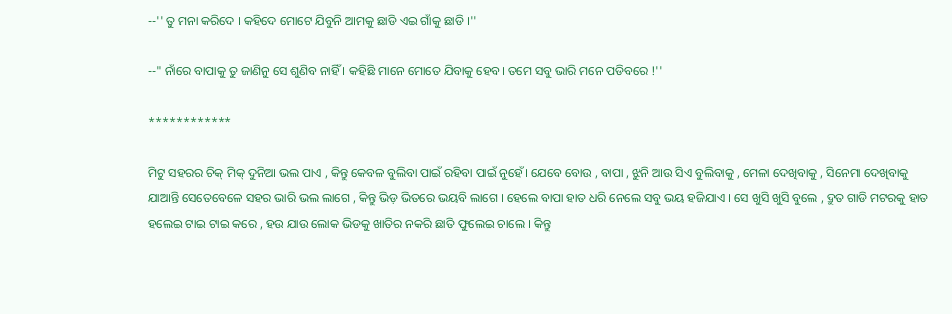--'' ତୁ ମନା କରିଦେ । କହିଦେ ମୋଟେ ଯିବୁନି ଆମକୁ ଛାଡି ଏଇ ଗାଁକୁ ଛାଡି ।''

--" ନାଁରେ ବାପାକୁ ତୁ ଜାଣିନୁ ସେ ଶୁଣିବ ନାହିଁ । କହିଛି ମାନେ ମୋତେ ଯିବାକୁ ହେବ। ତମେ ସବୁ ଭାରି ମନେ ପଡିବରେ !''

************

ମିଟୁ ସହରର ଚିକ୍ ମିକ୍ ଦୁନିଆ ଭଲ ପାଏ , କିନ୍ତୁ କେବଳ ବୁଲିବା ପାଇଁ ରହିବା ପାଇଁ ନୁହେଁ। ଯେବେ ବୋଉ , ବାପା , ଝୁନି ଆଉ ସିଏ ବୁଲିବାକୁ , ମେଳା ଦେଖିବାକୁ , ସିନେମା ଦେଖିବାକୁ ଯାଆନ୍ତି ସେତେବେଳେ ସହର ଭାରି ଭଲ ଲାଗେ , କିନ୍ତୁ ଭିଡ଼ ଭିତରେ ଭୟବି ଲାଗେ । ହେଲେ ବାପା ହାତ ଧରି ନେଲେ ସବୁ ଭୟ ହଜିଯାଏ । ସେ ଖୁସି ଖୁସି ବୁଲେ , ଦ୍ରୁତ ଗାଡି ମଟରକୁ ହାତ ହଲେଇ ଟାଇ ଟାଇ କରେ , ହଉ ଯାଉ ଲୋକ ଭିଡକୁ ଖାତିର ନକରି ଛାତି ଫୁଲେଇ ଚାଲେ । କିନ୍ତୁ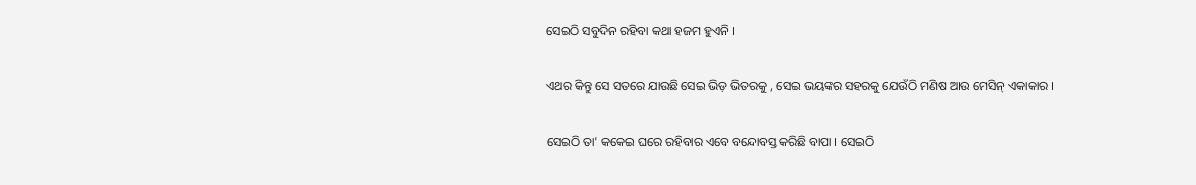ସେଇଠି ସବୁଦିନ ରହିବା କଥା ହଜମ ହୁଏନି ।

ଏଥର କିନ୍ତୁ ସେ ସତରେ ଯାଉଛି ସେଇ ଭିଡ଼ ଭିତରକୁ , ସେଇ ଭୟଙ୍କର ସହରକୁ ଯେଉଁଠି ମଣିଷ ଆଉ ମେସିନ୍ ଏକାକାର ।

ସେଇଠି ତା' କକେଇ ଘରେ ରହିବାର ଏବେ ବନ୍ଦୋବସ୍ତ କରିଛି ବାପା । ସେଇଠି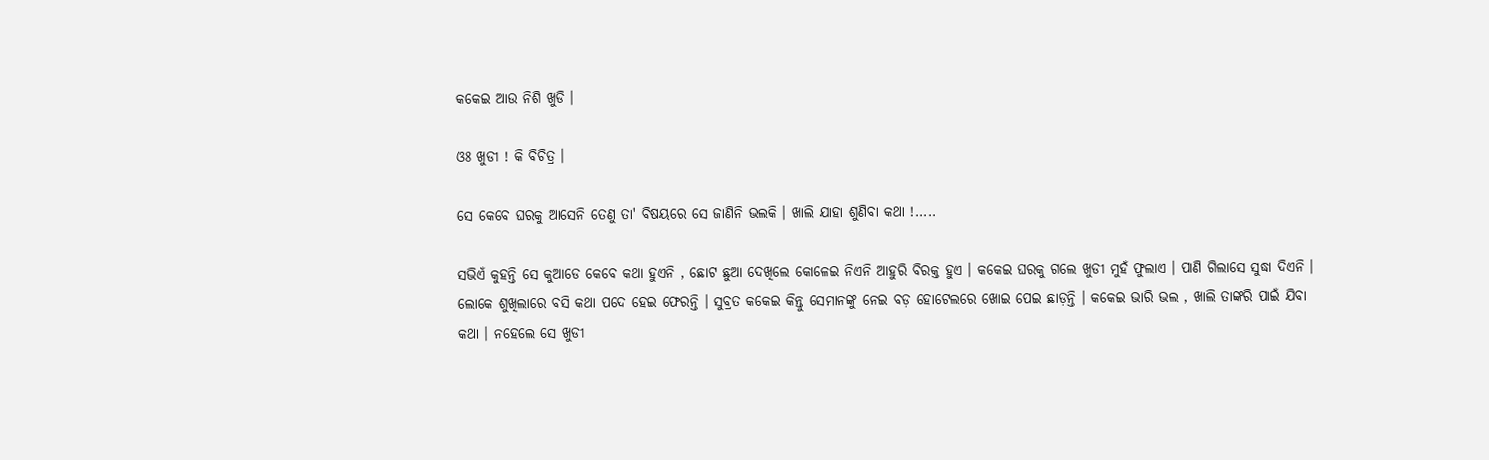କକେଇ ଆଉ ନିଶି ଖୁଡି ।

ଓଃ ଖୁଡୀ ! କି ବିଚିତ୍ର ।

ସେ କେବେ ଘରକୁ ଆସେନି ତେଣୁ ତା' ବିଷୟରେ ସେ ଜାଣିନି ଭଲକି । ଖାଲି ଯାହା ଶୁଣିବା କଥା !.....

ସଭିଏଁ କୁହନ୍ତି ସେ କୁଆଡେ କେବେ କଥା ହୁଏନି , ଛୋଟ ଛୁଆ ଦେଖିଲେ କୋଳେଇ ନିଏନି ଆହୁରି ବିରକ୍ତ ହୁଏ । କକେଇ ଘରକୁ ଗଲେ ଖୁଡୀ ମୁହଁ ଫୁଲାଏ । ପାଣି ଗିଲାସେ ସୁଦ୍ଧା ଦିଏନି । ଲୋକେ ଶୁଖିଲାରେ ବସି କଥା ପଦେ ହେଇ ଫେରନ୍ତି । ସୁବ୍ରତ କକେଇ କିନ୍ତୁ ସେମାନଙ୍କୁ ନେଇ ବଡ଼ ହୋଟେଲରେ ଖୋଇ ପେଇ ଛାଡ଼ନ୍ତି । କକେଇ ଭାରି ଭଲ , ଖାଲି ତାଙ୍କରି ପାଇଁ ଯିବା କଥା । ନହେଲେ ସେ ଖୁଡୀ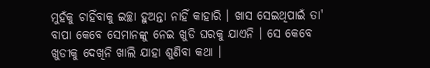ମୁହଁକୁ ଚାହିଁବାକୁ ଇଚ୍ଛା ହୁଅନ୍ତା ନାହିଁ କାହାରି । ଖାସ ସେଇଥିପାଇଁ ତା' ବାପା କେବେ ସେମାନଙ୍କୁ ନେଇ ଖୁଡି ଘରକୁ ଯାଏନି । ସେ କେବେ ଖୁଡୀକୁ ଦେଖିନି ଖାଲି ଯାହା ଶୁଣିବା କଥା ।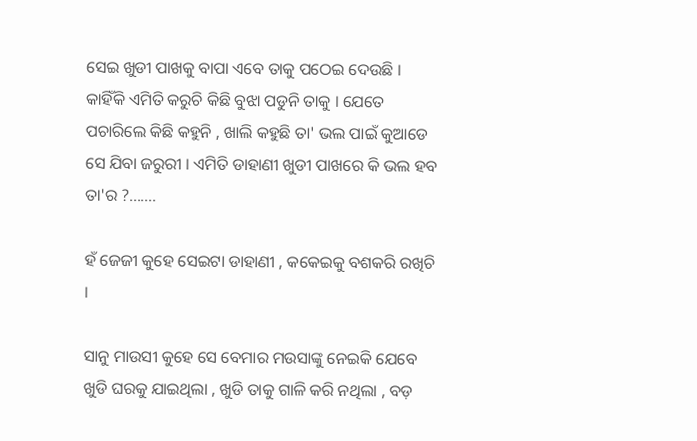ସେଇ ଖୁଡୀ ପାଖକୁ ବାପା ଏବେ ତାକୁ ପଠେଇ ଦେଉଛି । କାହିଁକି ଏମିତି କରୁଚି କିଛି ବୁଝା ପଡୁନି ତାକୁ । ଯେତେ ପଚାରିଲେ କିଛି କହୁନି , ଖାଲି କହୁଛି ତା' ଭଲ ପାଇଁ କୁଆଡେ ସେ ଯିବା ଜରୁରୀ । ଏମିତି ଡାହାଣୀ ଖୁଡୀ ପାଖରେ କି ଭଲ ହବ ତା'ର ?.......

ହଁ ଜେଜୀ କୁହେ ସେଇଟା ଡାହାଣୀ , କକେଇକୁ ବଶକରି ରଖିଚି ।

ସାନୁ ମାଉସୀ କୁହେ ସେ ବେମାର ମଉସାଙ୍କୁ ନେଇକି ଯେବେ ଖୁଡି ଘରକୁ ଯାଇଥିଲା , ଖୁଡି ତାକୁ ଗାଳି କରି ନଥିଲା , ବଡ଼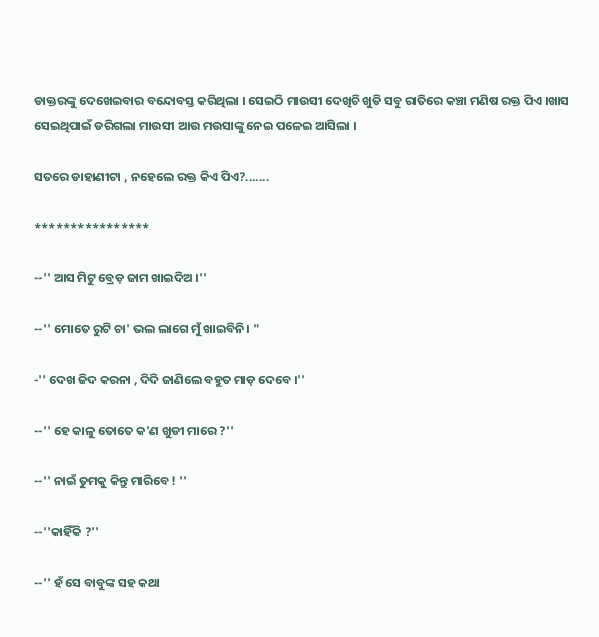ଡାକ୍ତରଙ୍କୁ ଦେଖେଇବାର ବନ୍ଦୋବସ୍ତ କରିଥିଲା । ସେଇଠି ମାଉସୀ ଦେଖିଚି ଖୁଡି ସବୁ ରାତିରେ କଞ୍ଚା ମଣିଷ ରକ୍ତ ପିଏ ।ଖାସ ସେଇଥିପାଇଁ ଡରିଗଲା ମାଉସୀ ଆଉ ମଉସାଙ୍କୁ ନେଇ ପଳେଇ ଆସିଲା ।

ସତରେ ଡାହାଣୀଟା , ନହେଲେ ରକ୍ତ କିଏ ପିଏ?.......

****************

--'' ଆସ ମିଟୁ ବ୍ରେଡ଼ ଜାମ ଖାଇଦିଅ ।''

--'' ମୋତେ ରୁଟି ଚା' ଭଲ ଲାଗେ ମୁଁ ଖାଇବିନି। "

-'' ଦେଖ ଜିଦ କରନା , ଦିଦି ଜାଣିଲେ ବହୁତ ମାଡ଼ ଦେବେ ।''

--'' ହେ କାଳୁ ତୋତେ କ'ଣ ଖୁଡୀ ମାରେ ?''

--'' ନାଇଁ ତୁମକୁ କିନ୍ତୁ ମାରିବେ ! ''

--''କାହିଁକି ?''

--'' ହଁ ସେ ବାବୁଙ୍କ ସହ କଥା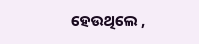ହେଉଥିଲେ ,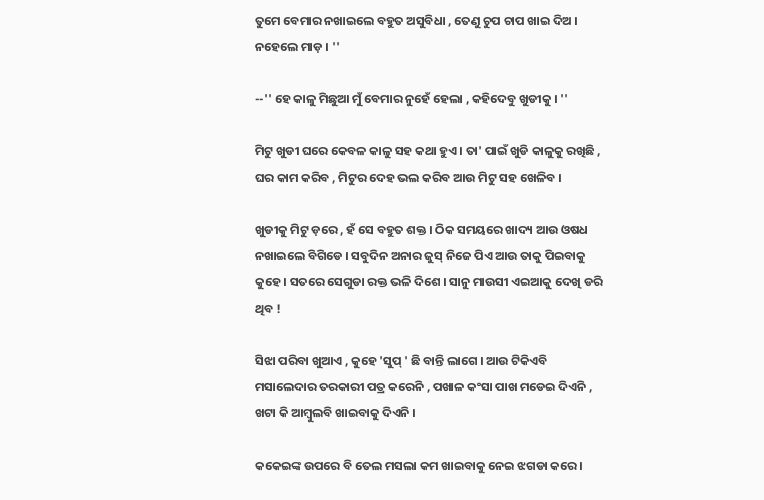ତୁମେ ବେମାର ନଖାଇଲେ ବହୁତ ଅସୁବିଧା , ତେଣୁ ଚୁପ ଚାପ ଖାଇ ଦିଅ । ନହେଲେ ମାଡ଼ । ''

--'' ହେ କାଳୁ ମିଛୁଆ ମୁଁ ବେମାର ନୁହେଁ ହେଲା , କହିଦେବୁ ଖୁଡୀକୁ । ''

ମିଟୁ ଖୁଡୀ ଘରେ କେବଳ କାଳୁ ସହ କଥା ହୁଏ । ତା' ପାଇଁ ଖୁଡି କାଳୁକୁ ରଖିଛି , ଘର କାମ କରିବ , ମିଟୁର ଦେହ ଭଲ କରିବ ଆଉ ମିଟୁ ସହ ଖେଳିବ ।

ଖୁଡୀକୁ ମିଟୁ ଡ଼ରେ , ହଁ ସେ ବହୁତ ଶକ୍ତ । ଠିକ ସମୟରେ ଖାଦ୍ୟ ଆଉ ଓଷଧ ନଖାଇଲେ ବିଗିଡେ । ସବୁଦିନ ଅନାର ଜୁସ୍ ନିଜେ ପିଏ ଆଉ ତାକୁ ପିଇବାକୁ କୁହେ । ସତରେ ସେଗୁଡା ରକ୍ତ ଭଳି ଦିଶେ । ସାନୁ ମାଉସୀ ଏଇଆକୁ ଦେଖି ଡରି ଥିବ !

ସିଝା ପରିବା ଖୁଆଏ , କୁହେ 'ସୁପ୍ ' ଛି ବାନ୍ତି ଲାଗେ । ଆଉ ଟିକିଏବି ମସାଲେଦାର ତରକାରୀ ପତ୍ର କରେନି , ପଖାଳ କଂସା ପାଖ ମଡେଇ ଦିଏନି , ଖଟା କି ଆମ୍ବୁଲବି ଖାଇବାକୁ ଦିଏନି ।

କକେଇଙ୍କ ଉପରେ ବି ତେଲ ମସଲା କମ ଖାଇବାକୁ ନେଇ ଝଗଡା କରେ ।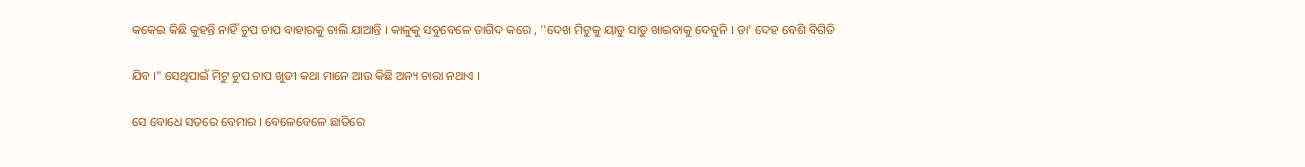କକେଇ କିଛି କୁହନ୍ତି ନାହିଁ ଚୁପ ଚାପ ବାହାରକୁ ଚାଲି ଯାଆନ୍ତି । କାଳୁକୁ ସବୁବେଳେ ତାଗିଦ କରେ , ''ଦେଖ ମିଟୁକୁ ୟାଡୁ ସାଡୁ ଖାଇବାକୁ ଦେବୁନି । ତା' ଦେହ ବେଶି ବିଗିଡି

ଯିବ ।" ସେଥିପାଇଁ ମିଟୁ ଚୁପ ଚାପ ଖୁଡୀ କଥା ମାନେ ଆଉ କିଛି ଅନ୍ୟ ଚାରା ନଥାଏ ।

ସେ ବୋଧେ ସତରେ ବେମାର । ବେଳେବେଳେ ଛାତିରେ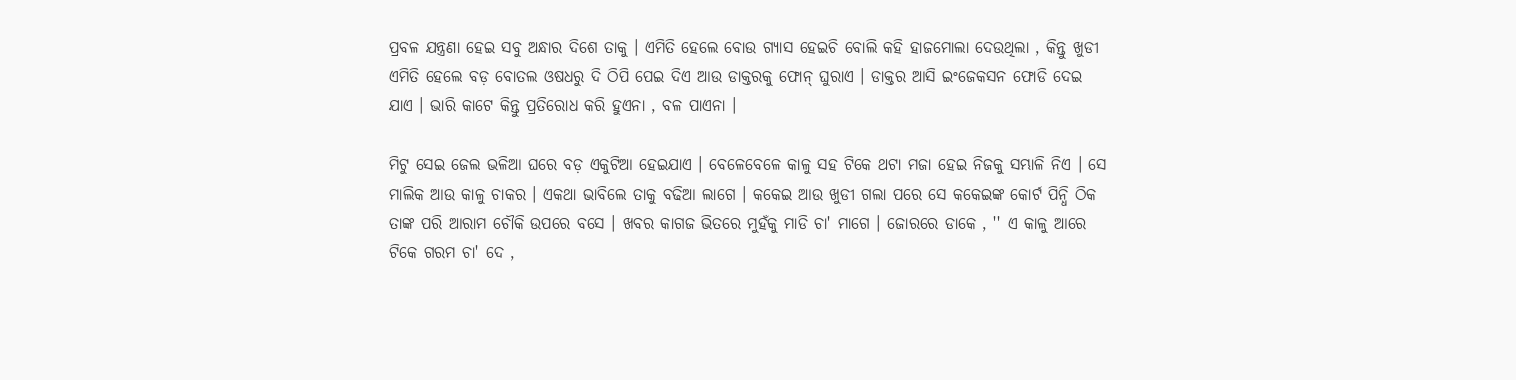ପ୍ରବଳ ଯନ୍ତ୍ରଣା ହେଇ ସବୁ ଅନ୍ଧାର ଦିଶେ ତାକୁ । ଏମିତି ହେଲେ ବୋଉ ଗ୍ୟାସ ହେଇଚି ବୋଲି କହି ହାଜମୋଲା ଦେଉଥିଲା , କିନ୍ତୁ ଖୁଡୀ ଏମିତି ହେଲେ ବଡ଼ ବୋତଲ ଓଷଧରୁ ଦି ଠିପି ପେଇ ଦିଏ ଆଉ ଡାକ୍ତରକୁ ଫୋନ୍ ଘୁରାଏ । ଡାକ୍ତର ଆସି ଇଂଜେକସନ ଫୋଡି ଦେଇ ଯାଏ । ଭାରି କାଟେ କିନ୍ତୁ ପ୍ରତିରୋଧ କରି ହୁଏନା , ବଳ ପାଏନା ।

ମିଟୁ ସେଇ ଜେଲ ଭଳିଆ ଘରେ ବଡ଼ ଏକୁଟିଆ ହେଇଯାଏ । ବେଳେବେଳେ କାଳୁ ସହ ଟିକେ ଥଟା ମଜା ହେଇ ନିଜକୁ ସମ୍ଭାଳି ନିଏ । ସେ ମାଲିକ ଆଉ କାଳୁ ଚାକର । ଏକଥା ଭାବିଲେ ତାକୁ ବଢିଆ ଲାଗେ । କକେଇ ଆଉ ଖୁଡୀ ଗଲା ପରେ ସେ କକେଇଙ୍କ କୋର୍ଟ ପିନ୍ଧି ଠିକ ତାଙ୍କ ପରି ଆରାମ ଚୌକି ଉପରେ ବସେ । ଖବର କାଗଜ ଭିତରେ ମୁହଁକୁ ମାଡି ଚା' ମାଗେ । ଜୋରରେ ଡାକେ , '' ଏ କାଳୁ ଆରେ ଟିକେ ଗରମ ଚା' ଦେ ,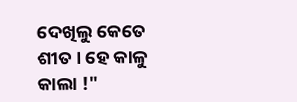ଦେଖିଲୁ କେତେ ଶୀତ । ହେ କାଳୁ କାଲା !"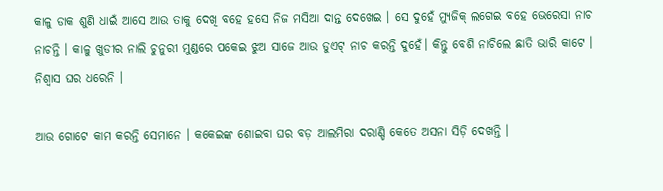କାଳୁ ଡାକ ଶୁଣି ଧାଇଁ ଆସେ ଆଉ ତାକୁ ଦେଖି ବହେ ହସେ ନିଜ ମସିଆ ଦାନ୍ତ ଦେଖେଇ । ସେ ଦୁହେଁ ମ୍ୟୁଜିକ୍ ଲଗେଇ ବହେ ଭେରେସା ନାଚ ନାଚନ୍ତି । କାଳୁ ଖୁଡୀର ନାଲି ଚୁନୁରୀ ମୁଣ୍ଡରେ ପକେଇ ଝୁଅ ସାଜେ ଆଉ ଡୁଏଟ୍ ନାଚ କରନ୍ତି ଦୁହେଁ। କିନ୍ତୁ ବେଶି ନାଚିଲେ ଛାତି ଭାରି କାଟେ । ନିଶ୍ୱାସ ଘର ଧରେନି ।

ଆଉ ଗୋଟେ କାମ କରନ୍ତି ସେମାନେ । କକେଇଙ୍କ ଶୋଇବା ଘର ବଡ଼ ଆଲମିରା ଦରାଣ୍ଡି କେତେ ଅସନା ସିଡ଼ି ଦେଖନ୍ତି ।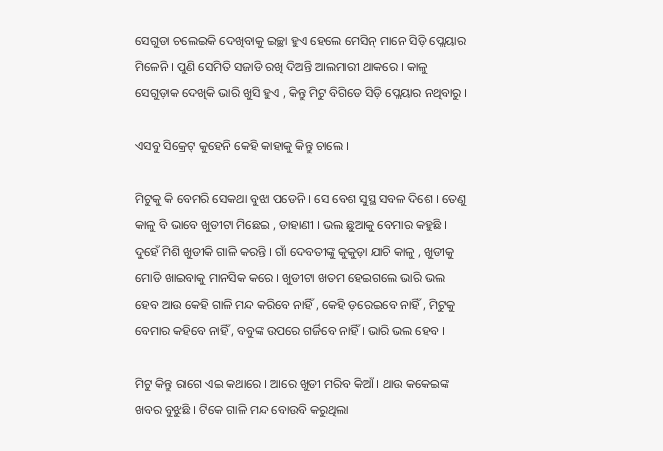ସେଗୁଡା ଚଲେଇକି ଦେଖିବାକୁ ଇଚ୍ଛା ହୁଏ ହେଲେ ମେସିନ୍ ମାନେ ସିଡ଼ି ପ୍ଲେୟାର ମିଳେନି । ପୁଣି ସେମିତି ସଜାଡି ରଖି ଦିଅନ୍ତି ଆଲମାରୀ ଥାକରେ । କାଳୁ ସେଗୁଡ଼ାକ ଦେଖିକି ଭାରି ଖୁସି ହୁଏ , କିନ୍ତୁ ମିଟୁ ବିଗିଡେ ସିଡ଼ି ପ୍ଲେୟାର ନଥିବାରୁ ।

ଏସବୁ ସିକ୍ରେଟ୍ କୁହେନି କେହି କାହାକୁ କିନ୍ତୁ ଚାଲେ ।

ମିଟୁକୁ କି ବେମରି ସେକଥା ବୁଝା ପଡେନି । ସେ ବେଶ ସୁସ୍ଥ ସବଳ ଦିଶେ । ତେଣୁ କାଳୁ ବି ଭାବେ ଖୁଡୀଟା ମିଛେଇ , ଡାହାଣୀ । ଭଲ ଛୁଆକୁ ବେମାର କହୁଛି । ଦୁହେଁ ମିଶି ଖୁଡୀକି ଗାଳି କରନ୍ତି । ଗାଁ ଦେବତୀଙ୍କୁ କୁକୁଡ଼ା ଯାଚି କାଳୁ , ଖୁଡୀକୁ ମୋଡି ଖାଇବାକୁ ମାନସିକ କରେ । ଖୁଡୀଟା ଖତମ ହେଇଗଲେ ଭାରି ଭଲ ହେବ ଆଉ କେହି ଗାଳି ମନ୍ଦ କରିବେ ନାହିଁ , କେହି ଡ଼ରେଇବେ ନାହିଁ , ମିଟୁକୁ ବେମାର କହିବେ ନାହିଁ , ବବୁଙ୍କ ଉପରେ ଗର୍ଜିବେ ନାହିଁ । ଭାରି ଭଲ ହେବ ।

ମିଟୁ କିନ୍ତୁ ରାଗେ ଏଇ କଥାରେ । ଆରେ ଖୁଡୀ ମରିବ କିଆଁ । ଥାଉ କକେଇଙ୍କ ଖବର ବୁଝୁଛି । ଟିକେ ଗାଳି ମନ୍ଦ ବୋଉବି କରୁଥିଲା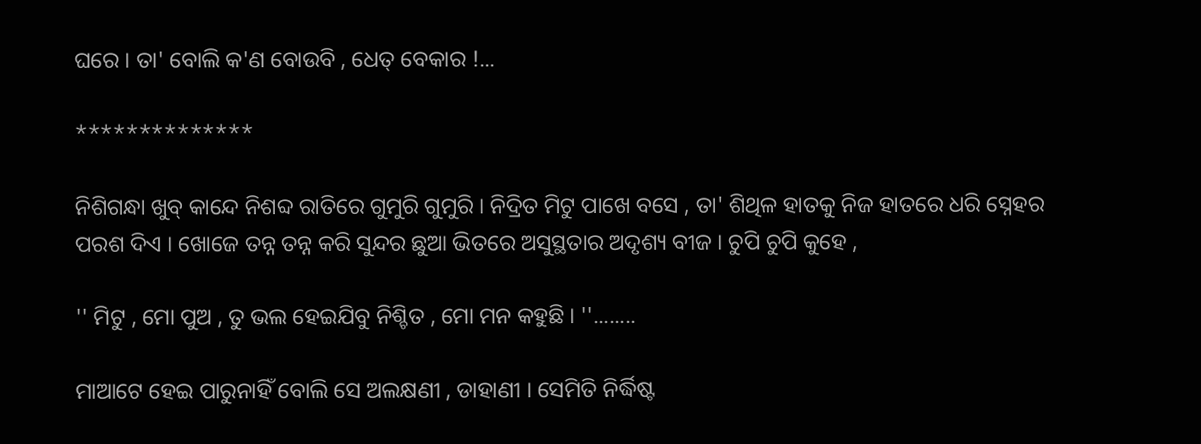ଘରେ । ତା' ବୋଲି କ'ଣ ବୋଉବି , ଧେତ୍ ବେକାର !...

**************

ନିଶିଗନ୍ଧା ଖୁବ୍ କାନ୍ଦେ ନିଶବ୍ଦ ରାତିରେ ଗୁମୁରି ଗୁମୁରି । ନିଦ୍ରିତ ମିଟୁ ପାଖେ ବସେ , ତା' ଶିଥିଳ ହାତକୁ ନିଜ ହାତରେ ଧରି ସ୍ନେହର ପରଶ ଦିଏ । ଖୋଜେ ତନ୍ନ ତନ୍ନ କରି ସୁନ୍ଦର ଛୁଆ ଭିତରେ ଅସୁସ୍ଥତାର ଅଦୃଶ୍ୟ ବୀଜ । ଚୁପି ଚୁପି କୁହେ ,

'' ମିଟୁ , ମୋ ପୁଅ , ତୁ ଭଲ ହେଇଯିବୁ ନିଶ୍ଚିତ , ମୋ ମନ କହୁଛି । ''........

ମାଆଟେ ହେଇ ପାରୁନାହିଁ ବୋଲି ସେ ଅଲକ୍ଷଣୀ , ଡାହାଣୀ । ସେମିତି ନିର୍ଦ୍ଧିଷ୍ଟ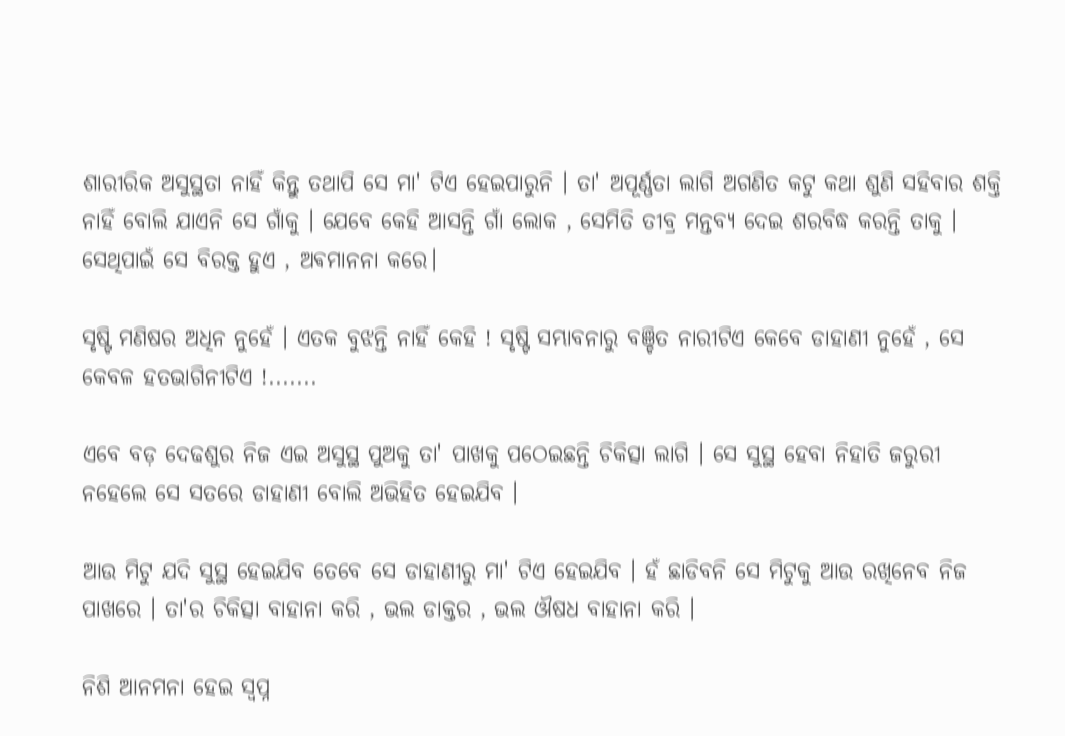ଶାରୀରିକ ଅସୁସ୍ଥତା ନାହିଁ କିନ୍ତୁ ତଥାପି ସେ ମା' ଟିଏ ହେଇପାରୁନି । ତା' ଅପୂର୍ଣ୍ଣତା ଲାଗି ଅଗଣିତ କଟୁ କଥା ଶୁଣି ସହିବାର ଶକ୍ତି ନାହିଁ ବୋଲି ଯାଏନି ସେ ଗାଁକୁ । ଯେବେ କେହି ଆସନ୍ତି ଗାଁ ଲୋକ , ସେମିତି ତୀବ୍ର ମନ୍ତବ୍ୟ ଦେଇ ଶରବିଦ୍ଧ କରନ୍ତି ତାକୁ । ସେଥିପାଇଁ ସେ ବିରକ୍ତ ହୁଏ , ଅଵମାନନା କରେ।

ସୃଷ୍ଟି ମଣିଷର ଅଧିନ ନୁହେଁ । ଏତକ ବୁଝନ୍ତି ନାହିଁ କେହି ! ସୃଷ୍ଟି ସମ୍ଭାବନାରୁ ବଞ୍ଚିତ ନାରୀଟିଏ କେବେ ଡାହାଣୀ ନୁହେଁ , ସେ କେବଳ ହତଭାଗିନୀଟିଏ !.......

ଏବେ ବଡ଼ ଦେଢଶୁର ନିଜ ଏଇ ଅସୁସ୍ଥ ପୁଅକୁ ତା' ପାଖକୁ ପଠେଇଛନ୍ତି ଚିକିତ୍ସା ଲାଗି । ସେ ସୁସ୍ଥ ହେବା ନିହାତି ଜରୁରୀ ନହେଲେ ସେ ସତରେ ଡାହାଣୀ ବୋଲି ଅଭିହିତ ହେଇଯିବ ।

ଆଉ ମିଟୁ ଯଦି ସୁସ୍ଥ ହେଇଯିବ ତେବେ ସେ ଡାହାଣୀରୁ ମା' ଟିଏ ହେଇଯିବ । ହଁ ଛାଡିବନି ସେ ମିଟୁକୁ ଆଉ ରଖିନେବ ନିଜ ପାଖରେ । ତା'ର ଚିକିତ୍ସା ବାହାନା କରି , ଭଲ ଡାକ୍ତର , ଭଲ ଔଷଧ ବାହାନା କରି ।

ନିଶି ଆନମନା ହେଇ ସ୍ୱପ୍ନ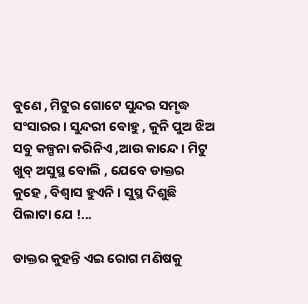ବୁଣେ , ମିଟୁର ଗୋଟେ ସୁନ୍ଦର ସମୃଦ୍ଧ ସଂସାରର । ସୁନ୍ଦରୀ ବୋହୁ , କୁନି ପୁଅ ଝିଅ ସବୁ କଳ୍ପନା କରିନିଏ ,ଆଉ କାନ୍ଦେ । ମିଟୁ ଖୁବ୍ ଅସୁସ୍ଥ ବୋଲି , ଯେବେ ଡାକ୍ତର କୁହେ , ବିଶ୍ୱାସ ହୁଏନି । ସୁସ୍ଥ ଦିଶୁଛି ପିଲାଟା ଯେ !...

ଡାକ୍ତର କୁହନ୍ତି ଏଇ ରୋଗ ମଣିଷକୁ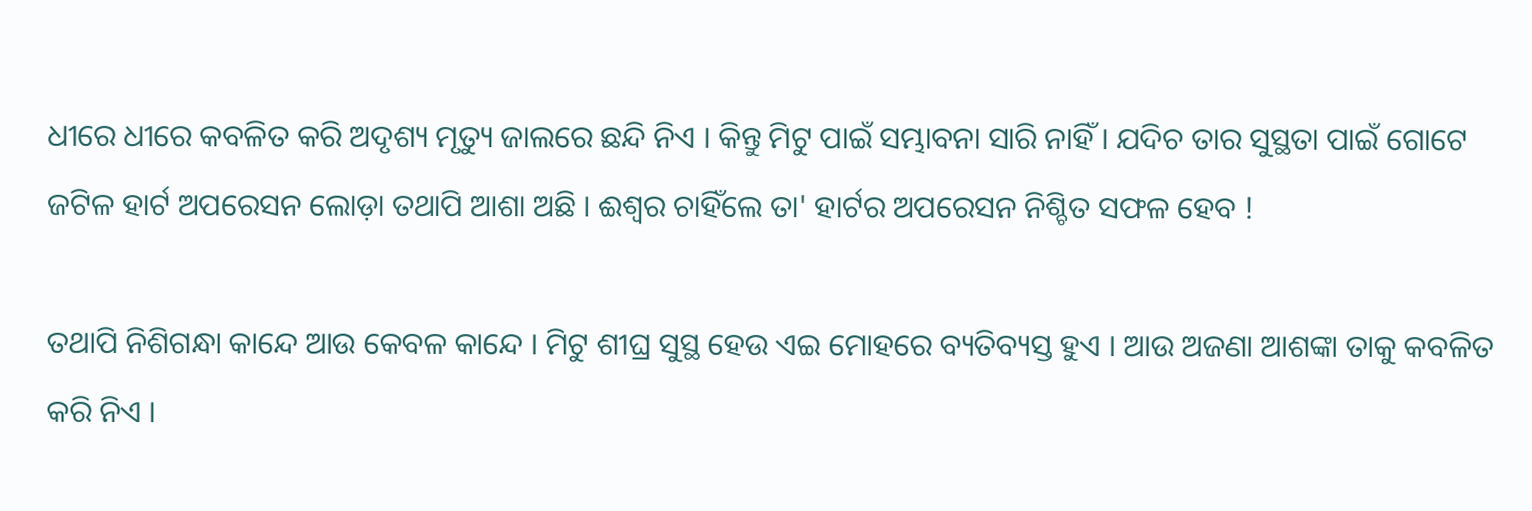ଧୀରେ ଧୀରେ କବଳିତ କରି ଅଦୃଶ୍ୟ ମୃତ୍ୟୁ ଜାଲରେ ଛନ୍ଦି ନିଏ । କିନ୍ତୁ ମିଟୁ ପାଇଁ ସମ୍ଭାବନା ସାରି ନାହିଁ । ଯଦିଚ ତାର ସୁସ୍ଥତା ପାଇଁ ଗୋଟେ ଜଟିଳ ହାର୍ଟ ଅପରେସନ ଲୋଡ଼ା ତଥାପି ଆଶା ଅଛି । ଈଶ୍ୱର ଚାହିଁଲେ ତା' ହାର୍ଟର ଅପରେସନ ନିଶ୍ଚିତ ସଫଳ ହେବ !

ତଥାପି ନିଶିଗନ୍ଧା କାନ୍ଦେ ଆଉ କେବଳ କାନ୍ଦେ । ମିଟୁ ଶୀଘ୍ର ସୁସ୍ଥ ହେଉ ଏଇ ମୋହରେ ବ୍ୟତିବ୍ୟସ୍ତ ହୁଏ । ଆଉ ଅଜଣା ଆଶଙ୍କା ତାକୁ କବଳିତ କରି ନିଏ ।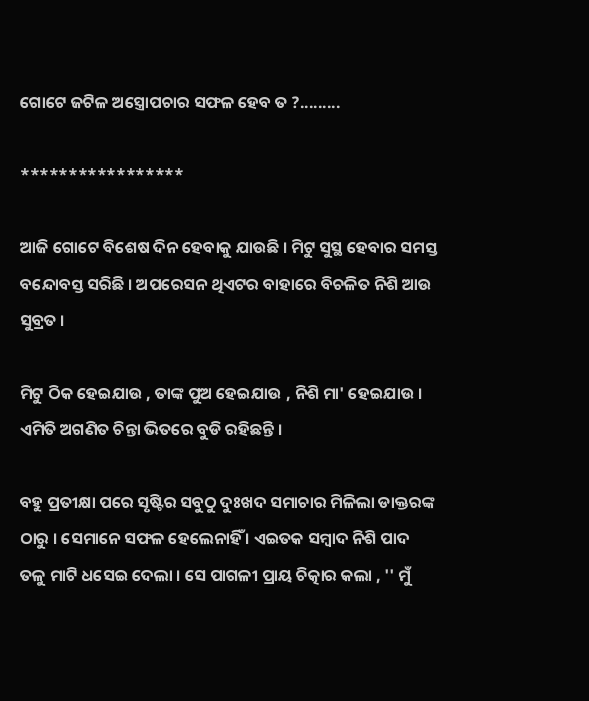ଗୋଟେ ଜଟିଳ ଅସ୍ତ୍ରୋପଚାର ସଫଳ ହେବ ତ ?.........

*****************

ଆଜି ଗୋଟେ ବିଶେଷ ଦିନ ହେବାକୁ ଯାଉଛି । ମିଟୁ ସୁସ୍ଥ ହେବାର ସମସ୍ତ ବନ୍ଦୋବସ୍ତ ସରିଛି । ଅପରେସନ ଥିଏଟର ବାହାରେ ବିଚଳିତ ନିଶି ଆଉ ସୁବ୍ରତ ।

ମିଟୁ ଠିକ ହେଇଯାଉ , ତାଙ୍କ ପୁଅ ହେଇଯାଉ , ନିଶି ମା' ହେଇଯାଉ । ଏମିତି ଅଗଣିତ ଚିନ୍ତା ଭିତରେ ବୁଡି ରହିଛନ୍ତି ।

ବହୁ ପ୍ରତୀକ୍ଷା ପରେ ସୃଷ୍ଟିର ସବୁଠୁ ଦୁଃଖଦ ସମାଚାର ମିଳିଲା ଡାକ୍ତରଙ୍କ ଠାରୁ । ସେମାନେ ସଫଳ ହେଲେନାହିଁ । ଏଇତକ ସମ୍ବାଦ ନିଶି ପାଦ ତଳୁ ମାଟି ଧସେଇ ଦେଲା । ସେ ପାଗଳୀ ପ୍ରାୟ ଚିତ୍କାର କଲା , '' ମୁଁ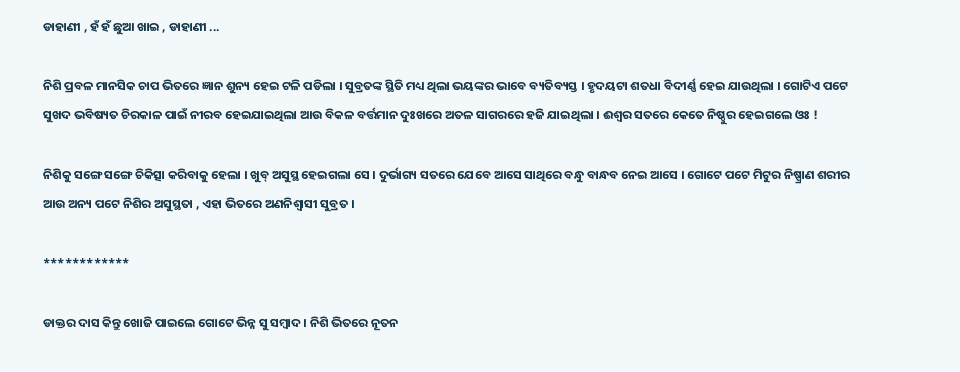ଡାହାଣୀ , ହଁ ହଁ ଛୁଆ ଖାଇ , ଡାହାଣୀ ...

ନିଶି ପ୍ରବଳ ମାନସିକ ଚାପ ଭିତରେ ଜ୍ଞାନ ଶୁନ୍ୟ ହେଇ ଟଳି ପଡିଲା । ସୁବ୍ରତଙ୍କ ସ୍ଥିତି ମଧ୍ୟ ଥିଲା ଭୟଙ୍କର ଭାବେ ବ୍ୟତିବ୍ୟସ୍ତ । ହୃଦୟଟା ଶତଧା ବିଦୀର୍ଣ୍ଣ ହେଇ ଯାଉଥିଲା । ଗୋଟିଏ ପଟେ ସୁଖଦ ଭବିଷ୍ୟତ ଚିରକାଳ ପାଇଁ ନୀରବ ହେଇଯାଇଥିଲା ଆଉ ବିକଳ ବର୍ତ୍ତମାନ ଦୁଃଖରେ ଅତଳ ସାଗରରେ ହଜି ଯାଇଥିଲା । ଈଶ୍ୱର ସତରେ କେତେ ନିଷ୍ଠୁର ହେଇଗଲେ ଓଃ !

ନିଶିକୁ ସଙ୍ଗେ ସଙ୍ଗେ ଚିକିତ୍ସା କରିବାକୁ ହେଲା । ଖୁବ୍ ଅସୁସ୍ଥ ହେଇଗଲା ସେ । ଦୁର୍ଭାଗ୍ୟ ସତରେ ଯେବେ ଆସେ ସାଥିରେ ବନ୍ଧୁ ବାନ୍ଧବ ନେଇ ଆସେ । ଗୋଟେ ପଟେ ମିଟୁର ନିଷ୍ପ୍ରାଣ ଶରୀର ଆଉ ଅନ୍ୟ ପଟେ ନିଶିର ଅସୁସ୍ଥତା , ଏହା ଭିତରେ ଅଣନିଶ୍ଵାସୀ ସୁବ୍ରତ ।

************

ଡାକ୍ତର ଦାସ କିନ୍ତୁ ଖୋଜି ପାଇଲେ ଗୋଟେ ଭିନ୍ନ ସୁ ସମ୍ବାଦ । ନିଶି ଭିତରେ ନୂତନ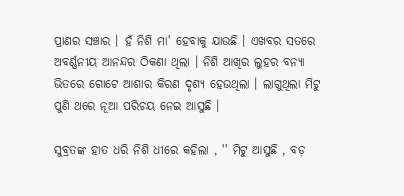ପ୍ରାଣର ସଞ୍ଚାର । ହଁ ନିଶି ମା' ହେବାକୁ ଯାଉଛି । ଏଖବର ସତରେ ଅବର୍ଣ୍ଣନୀୟ ଆନନ୍ଦର ଠିକଣା ଥିଲା । ନିଶି ଆଖିର ଲୁହର ବନ୍ୟା ଭିତରେ ଗୋଟେ ଆଶାର କିରଣ ଦୃଶ୍ୟ ହେଉଥିଲା । ଲାଗୁଥିଲା ମିଟୁ ପୁଣି ଥରେ ନୂଆ ପରିଚୟ ନେଇ ଆସୁଛି ।

ସୁବ୍ରତଙ୍କ ହାତ ଧରି ନିଶି ଧୀରେ କହିଲା , '' ମିଟୁ ଆସୁଛି , ବଡ଼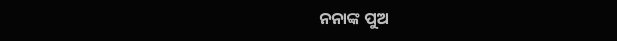ନନାଙ୍କ ପୁଅ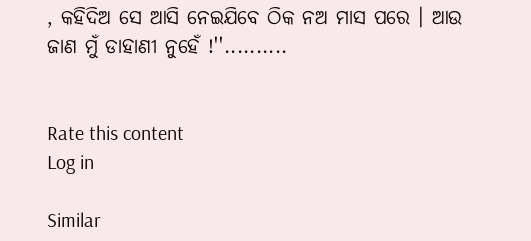, କହିଦିଅ ସେ ଆସି ନେଇଯିବେ ଠିକ ନଅ ମାସ ପରେ । ଆଉ ଜାଣ ମୁଁ ଡାହାଣୀ ନୁହେଁ !''..........


Rate this content
Log in

Similar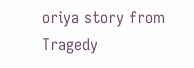oriya story from Tragedy